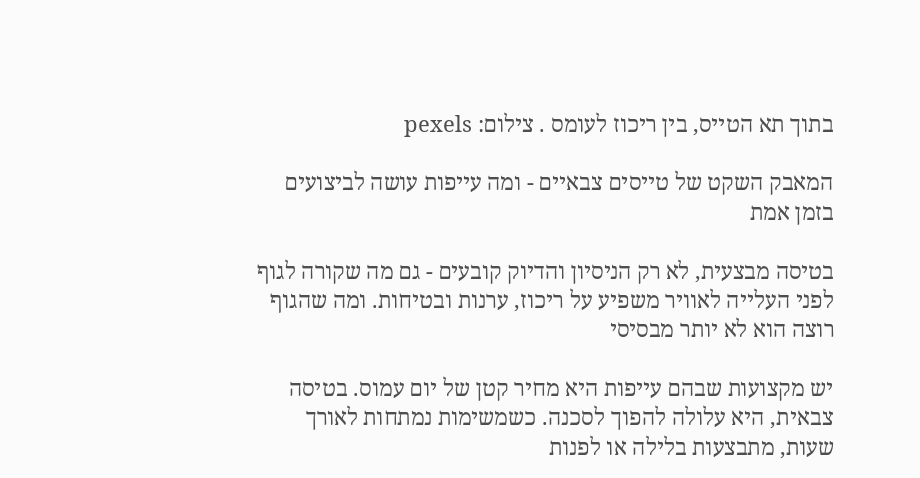בתוך תא הטייס, בין ריכוז לעומס . צילום: pexels

המאבק השקט של טייסים צבאיים - ומה עייפות עושה לביצועים בזמן אמת

בטיסה מבצעית, לא רק הניסיון והדיוק קובעים - גם מה שקורה לגוף לפני העלייה לאוויר משפיע על ריכוז, ערנות ובטיחות. ומה שהגוף רוצה הוא לא יותר מבסיסי

יש מקצועות שבהם עייפות היא מחיר קטן של יום עמוס. בטיסה צבאית, היא עלולה להפוך לסכנה. כשמשימות נמתחות לאורך שעות, מתבצעות בלילה או לפנות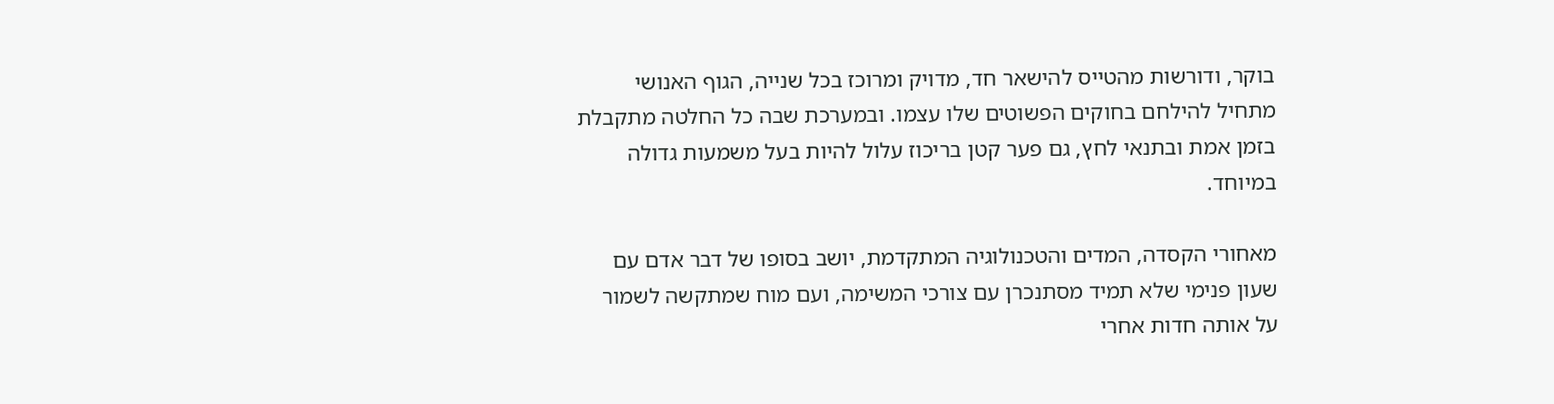בוקר, ודורשות מהטייס להישאר חד, מדויק ומרוכז בכל שנייה, הגוף האנושי מתחיל להילחם בחוקים הפשוטים שלו עצמו. ובמערכת שבה כל החלטה מתקבלת בזמן אמת ובתנאי לחץ, גם פער קטן בריכוז עלול להיות בעל משמעות גדולה במיוחד.

מאחורי הקסדה, המדים והטכנולוגיה המתקדמת, יושב בסופו של דבר אדם עם שעון פנימי שלא תמיד מסתנכרן עם צורכי המשימה, ועם מוח שמתקשה לשמור על אותה חדות אחרי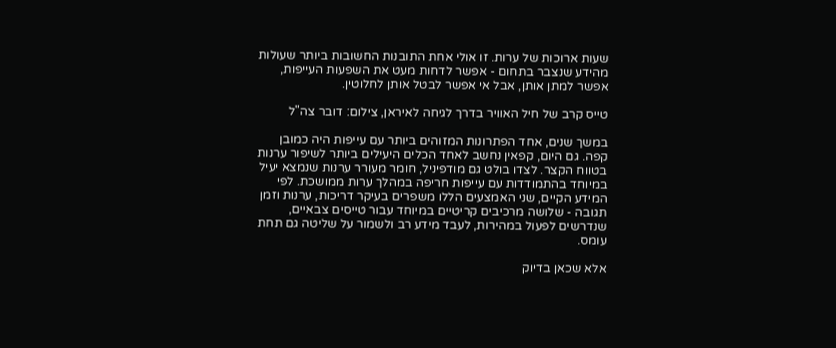שעות ארוכות של ערות. זו אולי אחת התובנות החשובות ביותר שעולות מהידע שנצבר בתחום - אפשר לדחות מעט את השפעות העייפות, אפשר למתן אותן, אבל אי אפשר לבטל אותן לחלוטין.

טייס קרב של חיל האוויר בדרך לגיחה לאיראן, צילום: דובר צה"ל

במשך שנים, אחד הפתרונות המזוהים ביותר עם עייפות היה כמובן קפה. גם היום, קפאין נחשב לאחד הכלים היעילים ביותר לשיפור ערנות בטווח הקצר. לצדו בולט גם מודפיניל, חומר מעורר ערנות שנמצא יעיל במיוחד בהתמודדות עם עייפות חריפה במהלך ערות ממושכת. לפי המידע הקיים, שני האמצעים הללו משפרים בעיקר דריכות, ערנות וזמן תגובה - שלושה מרכיבים קריטיים במיוחד עבור טייסים צבאיים, שנדרשים לפעול במהירות, לעבד מידע רב ולשמור על שליטה גם תחת עומס.

אלא שכאן בדיוק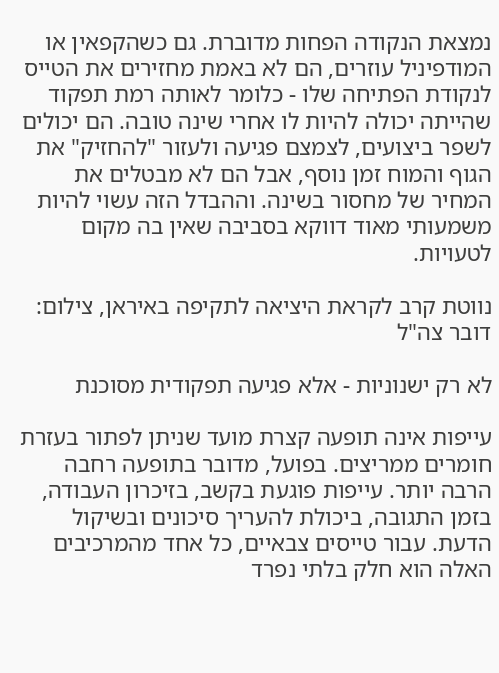נמצאת הנקודה הפחות מדוברת. גם כשהקפאין או המודפיניל עוזרים, הם לא באמת מחזירים את הטייס לנקודת הפתיחה שלו - כלומר לאותה רמת תפקוד שהייתה יכולה להיות לו אחרי שינה טובה. הם יכולים לשפר ביצועים, לצמצם פגיעה ולעזור "להחזיק" את הגוף והמוח זמן נוסף, אבל הם לא מבטלים את המחיר של מחסור בשינה. וההבדל הזה עשוי להיות משמעותי מאוד דווקא בסביבה שאין בה מקום לטעויות.

נווטת קרב לקראת היציאה לתקיפה באיראן, צילום: דובר צה"ל

לא רק ישנוניות - אלא פגיעה תפקודית מסוכנת

עייפות אינה תופעה קצרת מועד שניתן לפתור בעזרת חומרים ממריצים. בפועל, מדובר בתופעה רחבה הרבה יותר. עייפות פוגעת בקשב, בזיכרון העבודה, בזמן התגובה, ביכולת להעריך סיכונים ובשיקול הדעת. עבור טייסים צבאיים, כל אחד מהמרכיבים האלה הוא חלק בלתי נפרד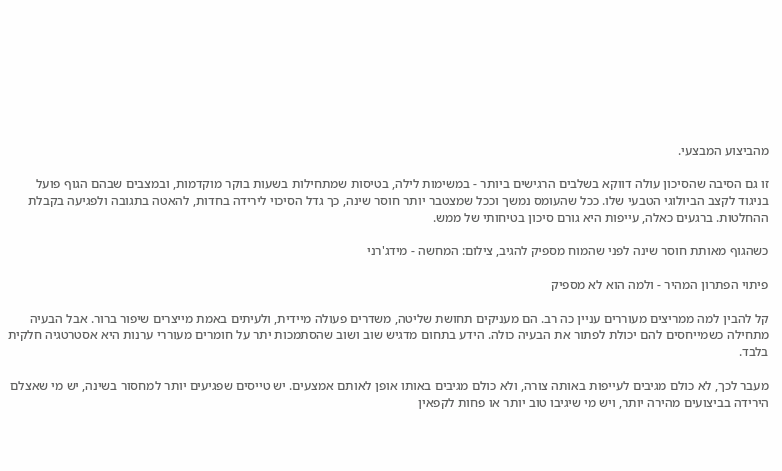מהביצוע המבצעי.

זו גם הסיבה שהסיכון עולה דווקא בשלבים הרגישים ביותר - במשימות לילה, בטיסות שמתחילות בשעות בוקר מוקדמות, ובמצבים שבהם הגוף פועל בניגוד לקצב הביולוגי הטבעי שלו. ככל שהעומס נמשך וככל שמצטבר יותר חוסר שינה, כך גדל הסיכוי לירידה בחדות, להאטה בתגובה ולפגיעה בקבלת ההחלטות. ברגעים כאלה, עייפות היא גורם סיכון בטיחותי של ממש.

כשהגוף מאותת חוסר שינה לפני שהמוח מספיק להגיב, צילום: המחשה - מידג'רני

פיתוי הפתרון המהיר - ולמה הוא לא מספיק

קל להבין למה ממריצים מעוררים עניין כה רב. הם מעניקים תחושת שליטה, משדרים פעולה מיידית, ולעיתים באמת מייצרים שיפור ברור. אבל הבעיה מתחילה כשמייחסים להם יכולת לפתור את הבעיה כולה. הידע בתחום מדגיש שוב ושוב שהסתמכות יתר על חומרים מעוררי ערנות היא אסטרטגיה חלקית בלבד.

מעבר לכך, לא כולם מגיבים לעייפות באותה צורה, ולא כולם מגיבים באותו אופן לאותם אמצעים. יש טייסים שפגיעים יותר למחסור בשינה, יש מי שאצלם הירידה בביצועים מהירה יותר, ויש מי שיגיבו טוב יותר או פחות לקפאין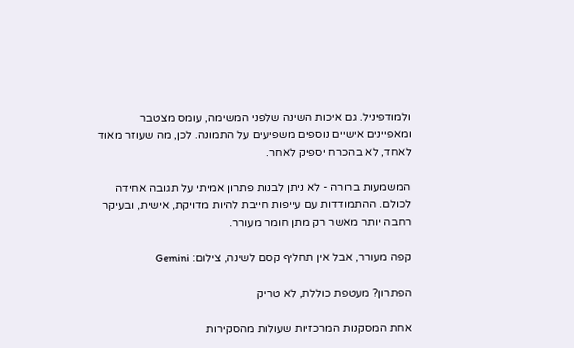ולמודפיניל. גם איכות השינה שלפני המשימה, עומס מצטבר ומאפיינים אישיים נוספים משפיעים על התמונה. לכן, מה שעוזר מאוד לאחד, לא בהכרח יספיק לאחר.

המשמעות ברורה - לא ניתן לבנות פתרון אמיתי על תגובה אחידה לכולם. ההתמודדות עם עייפות חייבת להיות מדויקת, אישית, ובעיקר רחבה יותר מאשר רק מתן חומר מעורר.

קפה מעורר, אבל אין תחליף קסם לשינה, צילום: Gemini

הפתרון? מעטפת כוללת, לא טריק

אחת המסקנות המרכזיות שעולות מהסקירות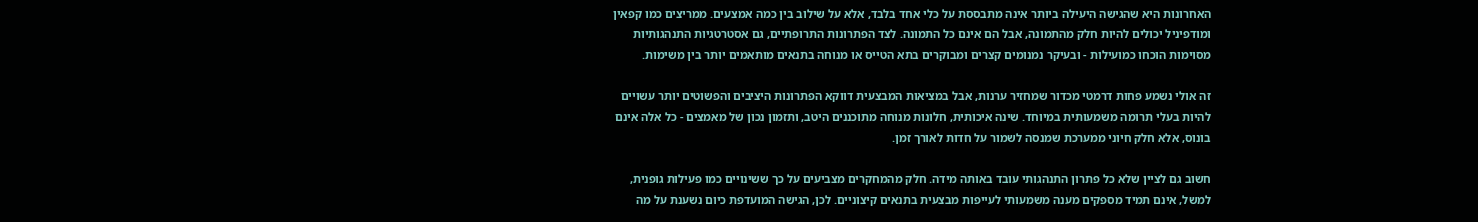האחרונות היא שהגישה היעילה ביותר אינה מתבססת על כלי אחד בלבד, אלא על שילוב בין כמה אמצעים. ממריצים כמו קפאין ומודפיניל יכולים להיות חלק מהתמונה, אבל הם אינם כל התמונה. לצד הפתרונות התרופתיים, גם אסטרטגיות התנהגותיות מסוימות הוכחו כמועילות - ובעיקר נמנומים קצרים ומבוקרים בתא הטייס או מנוחה בתנאים מותאמים יותר בין משימות.

זה אולי נשמע פחות דרמטי מכדור שמחזיר ערנות, אבל במציאות המבצעית דווקא הפתרונות היציבים והפשוטים יותר עשויים להיות בעלי תרומה משמעותית במיוחד. שינה איכותית, חלונות מנוחה מתוכננים היטב, ותזמון נכון של מאמצים - כל אלה אינם בונוס, אלא חלק חיוני ממערכת שמנסה לשמור על חדות לאורך זמן.

חשוב גם לציין שלא כל פתרון התנהגותי עובד באותה מידה. חלק מהמחקרים מצביעים על כך ששינויים כמו פעילות גופנית, למשל, אינם תמיד מספקים מענה משמעותי לעייפות מבצעית בתנאים קיצוניים. לכן, הגישה המועדפת כיום נשענת על מה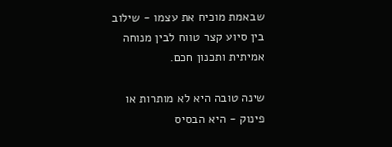שבאמת מוכיח את עצמו - שילוב בין סיוע קצר טווח לבין מנוחה אמיתית ותכנון חכם.

שינה טובה היא לא מותרות או פינוק - היא הבסיס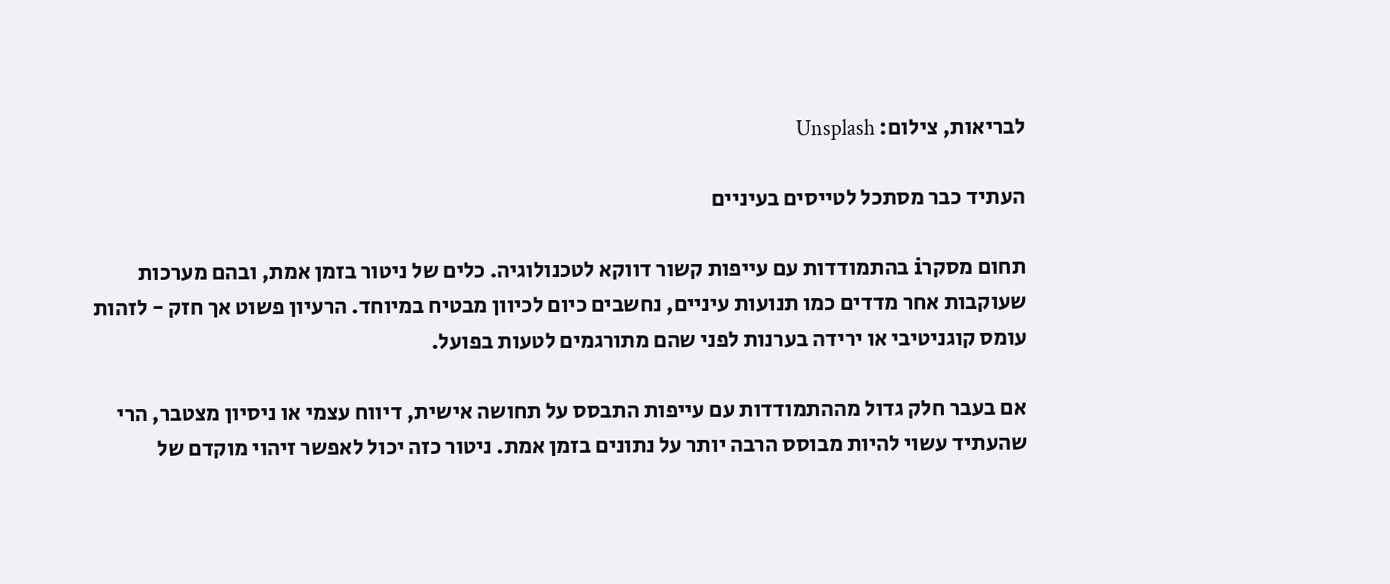לבריאות, צילום: Unsplash

העתיד כבר מסתכל לטייסים בעיניים

תחום מסקרi בהתמודדות עם עייפות קשור דווקא לטכנולוגיה. כלים של ניטור בזמן אמת, ובהם מערכות שעוקבות אחר מדדים כמו תנועות עיניים, נחשבים כיום לכיוון מבטיח במיוחד. הרעיון פשוט אך חזק - לזהות עומס קוגניטיבי או ירידה בערנות לפני שהם מתורגמים לטעות בפועל.

אם בעבר חלק גדול מההתמודדות עם עייפות התבסס על תחושה אישית, דיווח עצמי או ניסיון מצטבר, הרי שהעתיד עשוי להיות מבוסס הרבה יותר על נתונים בזמן אמת. ניטור כזה יכול לאפשר זיהוי מוקדם של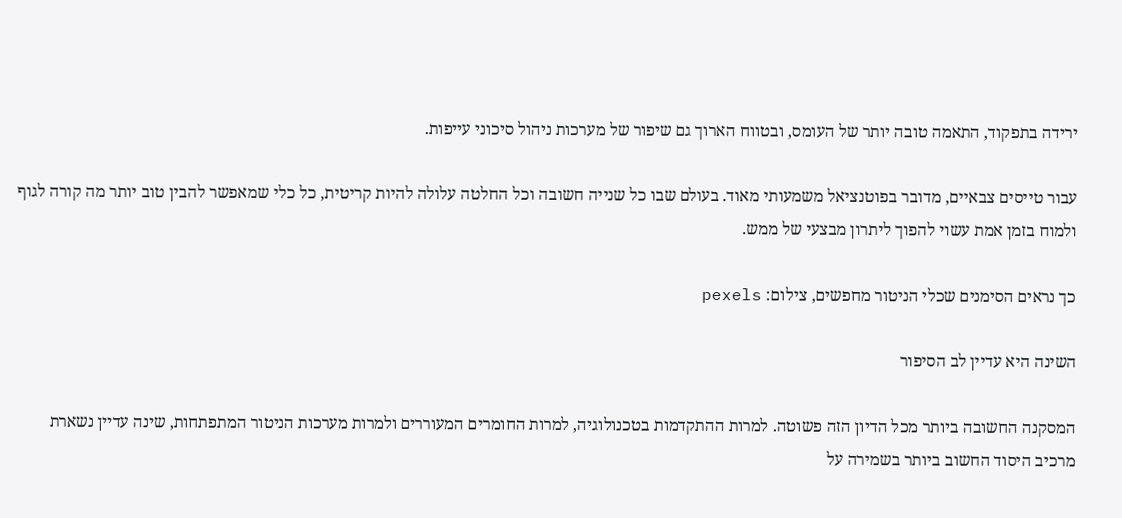ירידה בתפקוד, התאמה טובה יותר של העומס, ובטווח הארוך גם שיפור של מערכות ניהול סיכוני עייפות.

עבור טייסים צבאיים, מדובר בפוטנציאל משמעותי מאוד. בעולם שבו כל שנייה חשובה וכל החלטה עלולה להיות קריטית, כל כלי שמאפשר להבין טוב יותר מה קורה לגוף ולמוח בזמן אמת עשוי להפוך ליתרון מבצעי של ממש.

כך נראים הסימנים שכלי הניטור מחפשים, צילום: pexels

השינה היא עדיין לב הסיפור

המסקנה החשובה ביותר מכל הדיון הזה פשוטה. למרות ההתקדמות בטכנולוגיה, למרות החומרים המעוררים ולמרות מערכות הניטור המתפתחות, שינה עדיין נשארת מרכיב היסוד החשוב ביותר בשמירה על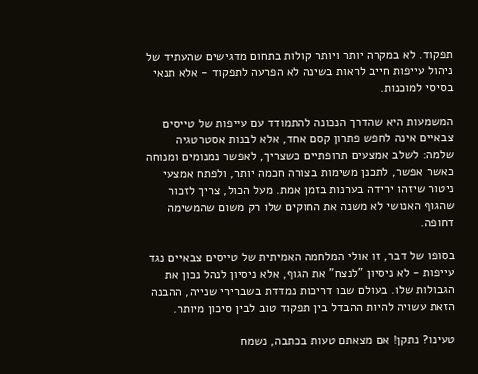תפקוד. לא במקרה יותר ויותר קולות בתחום מדגישים שהעתיד של ניהול עייפות חייב לראות בשינה לא הפרעה לתפקוד - אלא תנאי בסיסי למוכנות.

המשמעות היא שהדרך הנכונה להתמודד עם עייפות של טייסים צבאיים אינה לחפש פתרון קסם אחד, אלא לבנות אסטרטגיה שלמה: לשלב אמצעים תרופתיים כשצריך, לאפשר נמנומים ומנוחה כאשר אפשר, לתכנן משימות בצורה חכמה יותר, ולפתח אמצעי ניטור שיזהו ירידה בערנות בזמן אמת. מעל הכול, צריך לזכור שהגוף האנושי לא משנה את החוקים שלו רק משום שהמשימה דחופה.

בסופו של דבר, זו אולי המלחמה האמיתית של טייסים צבאיים נגד עייפות - לא ניסיון "לנצח" את הגוף, אלא ניסיון לנהל נכון את הגבולות שלו. בעולם שבו דריכות נמדדת בשברירי שנייה, ההבנה הזאת עשויה להיות ההבדל בין תפקוד טוב לבין סיכון מיותר.

טעינו? נתקן! אם מצאתם טעות בכתבה, נשמח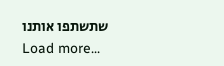שתשתפו אותנו
Load more...